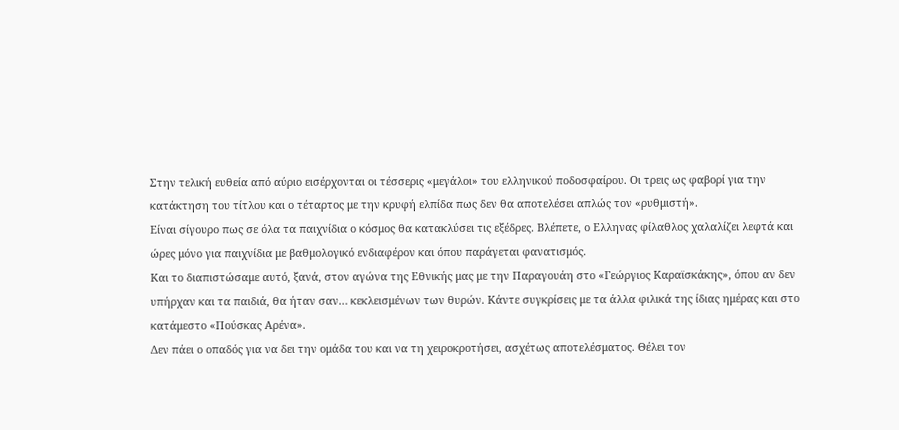Στην τελική ευθεία από αύριο εισέρχονται οι τέσσερις «μεγάλοι» του ελληνικού ποδοσφαίρου. Οι τρεις ως φαβορί για την κατάκτηση του τίτλου και ο τέταρτος με την κρυφή ελπίδα πως δεν θα αποτελέσει απλώς τον «ρυθμιστή».
Είναι σίγουρο πως σε όλα τα παιχνίδια ο κόσμος θα κατακλύσει τις εξέδρες. Βλέπετε, ο Ελληνας φίλαθλος χαλαλίζει λεφτά και ώρες μόνο για παιχνίδια με βαθμολογικό ενδιαφέρον και όπου παράγεται φανατισμός.
Και το διαπιστώσαμε αυτό, ξανά, στον αγώνα της Εθνικής μας με την Παραγουάη στο «Γεώργιος Καραϊσκάκης», όπου αν δεν υπήρχαν και τα παιδιά, θα ήταν σαν… κεκλεισμένων των θυρών. Κάντε συγκρίσεις με τα άλλα φιλικά της ίδιας ημέρας και στο κατάμεστο «Πούσκας Αρένα».
Δεν πάει ο οπαδός για να δει την ομάδα του και να τη χειροκροτήσει, ασχέτως αποτελέσματος. Θέλει τον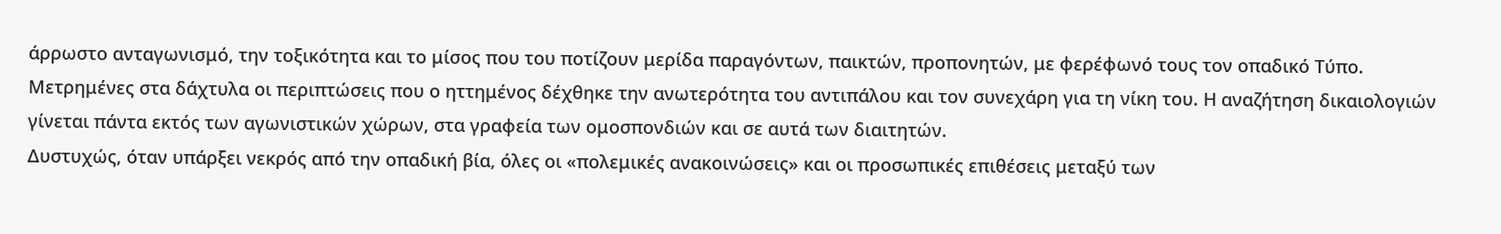άρρωστο ανταγωνισμό, την τοξικότητα και το μίσος που του ποτίζουν μερίδα παραγόντων, παικτών, προπονητών, με φερέφωνό τους τον οπαδικό Τύπο.
Μετρημένες στα δάχτυλα οι περιπτώσεις που ο ηττημένος δέχθηκε την ανωτερότητα του αντιπάλου και τον συνεχάρη για τη νίκη του. Η αναζήτηση δικαιολογιών γίνεται πάντα εκτός των αγωνιστικών χώρων, στα γραφεία των ομοσπονδιών και σε αυτά των διαιτητών.
Δυστυχώς, όταν υπάρξει νεκρός από την οπαδική βία, όλες οι «πολεμικές ανακοινώσεις» και οι προσωπικές επιθέσεις μεταξύ των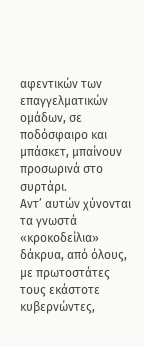αφεντικών των επαγγελματικών ομάδων, σε ποδόσφαιρο και μπάσκετ, μπαίνουν προσωρινά στο συρτάρι.
Αντ’ αυτών χύνονται τα γνωστά «κροκοδείλια» δάκρυα, από όλους, με πρωτοστάτες τους εκάστοτε κυβερνώντες,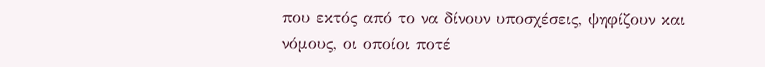που εκτός από το να δίνουν υποσχέσεις, ψηφίζουν και νόμους, οι οποίοι ποτέ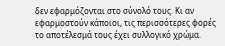δεν εφαρμόζονται στο σύνολό τους. Κι αν εφαρμοστούν κάποιοι, τις περισσότερες φορές το αποτέλεσμά τους έχει συλλογικό χρώμα.